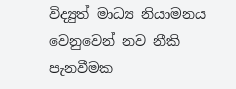විද්‍යුත් මාධ්‍ය නියාමනය වෙනුවෙන් නව නීකි පැනවීමක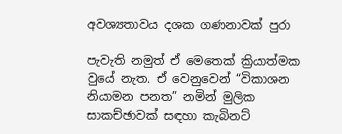අවශ්‍යතාවය දශක ගණනාවක් පුරා

පැවැති නමුත් ඒ මෙතෙක් ක්‍රියාත්මක වුයේ නැත. ඒ වෙනුවෙන් “විකාශන නියාමන පනත” නමින් මුලික සාකච්ඡාවක් සඳහා කැබිනට්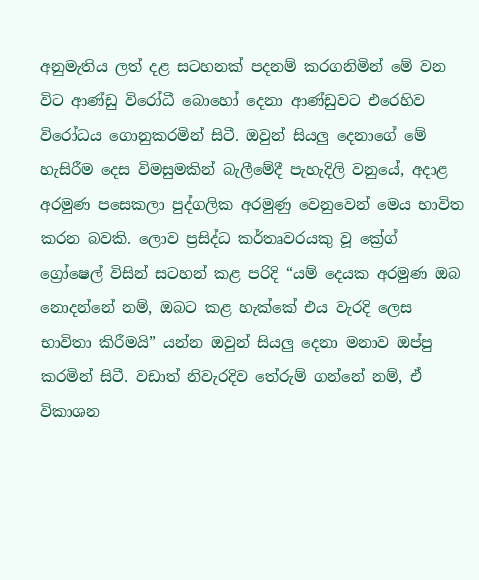අනුමැතිය ලත් දළ සටහනක් පදනම් කරගනිමින් මේ වන විට ආණ්ඩු විරෝධී බොහෝ දෙනා ආණ්ඩුවට එරෙහිව විරෝධය ගොනුකරමින් සිටී. ඔවුන් සියලු‍ දෙනාගේ මේ හැසිරීම දෙස විමසුමකින් බැලීමේදී පැහැදිලි වනුයේ, අදාළ අරමුණ පසෙකලා පුද්ගලික අරමුණු වෙනුවෙන් මෙය භාවිත කරන බවකි. ලොව ප්‍රසිද්ධ කර්තෘවරයකු වූ ක්‍රේග් ග්‍රෝෂෙල් විසින් සටහන් කළ පරිදි “යම් දෙයක අරමුණ ඔබ නොදන්නේ නම්, ඔබට කළ හැක්කේ එය වැරදි ලෙස භාවිතා කිරීමයි” යන්න ඔවුන් සියලු‍ දෙනා මනාව ඔප්පු කරමින් සිටී. වඩාත් නිවැරදිව තේරුම් ගන්නේ නම්, ඒ විකාශන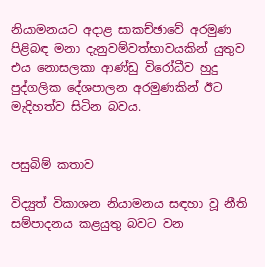නියාමනයට අදාළ සාකච්ඡාවේ අරමුණ පිළිබඳ මනා දැනුවම්වත්භාවයකින් යුතුව එය නොසලකා ආණ්ඩු විරෝධීව හුදු පුද්ගලික දේශපාලන අරමුණකින් ඊට මැදිහත්ව සිටින බවය.


පසුබිම් කතාව

විද්‍යුත් විකාශන නියාමනය සඳහා වූ නීති සම්පාදනය කළයුතු බවට වන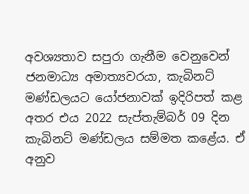අවශ්‍යතාව සපුරා ගැනීම වෙනුවෙන් ජනමාධ්‍ය අමාත්‍යවරයා, කැබිනට් මණ්ඩලයට යෝජනාවක් ඉදිරිපත් කළ අතර එය 2022 සැප්තැම්බර් 09 දින කැබිනට් මණ්ඩලය සම්මත කළේය. ඒ අනුව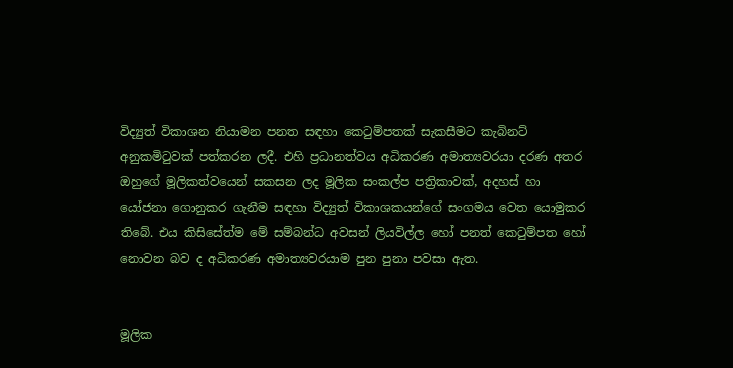විද්‍යුත් විකාශන නියාමන පනත සඳහා කෙටුම්පතක් සැකසීමට කැබිනට් අනුකමිටුවක් පත්කරන ලදී. එහි ප්‍රධානත්වය අධිකරණ අමාත්‍යවරයා දරණ අතර ඔහුගේ මූලිකත්වයෙන් සකසන ලද මූලික සංකල්ප පත්‍රිකාවක්, අදහස් හා යෝජනා ගොනුකර ගැනීම සඳහා විද්‍යුත් විකාශකයන්ගේ සංගමය වෙත යොමුකර තිබේ. එය කිසිසේත්ම මේ සම්බන්ධ අවසන් ලියවිල්ල හෝ පනත් කෙටුම්පත හෝ නොවන බව ද අධිකරණ අමාත්‍යවරයාම පුන පුනා පවසා ඇත.


මූලික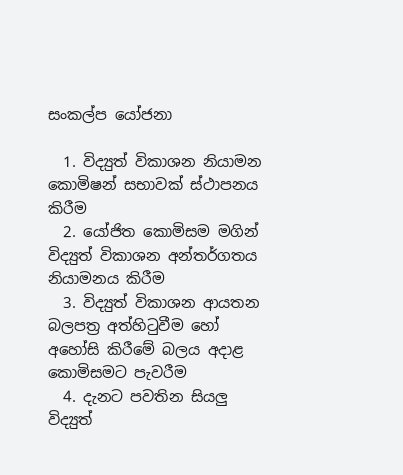සංකල්ප යෝජනා

  1. විද්‍යුත් විකාශන නියාමන කොමිෂන් සභාවක් ස්ථාපනය කිරීම
  2. යෝජිත කොමිසම මගින් විද්‍යුත් විකාශන අන්තර්ගතය නියාමනය කිරීම
  3. විද්‍යුත් විකාශන ආයතන බලපත්‍ර අත්හිටුවීම හෝ අහෝසි කිරීමේ බලය අදාළ කොමිසමට පැවරීම
  4. දැනට පවතින සියලු‍ විද්‍යුත්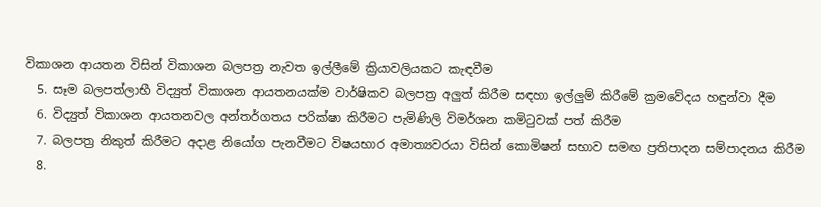විකාශන ආයතන විසින් විකාශන බලපත්‍ර නැවත ඉල්ලීමේ ක්‍රියාවලියකට කැඳවීම
  5. සෑම බලපත්ලාභී විද්‍යුත් විකාශන ආයතනයක්ම වාර්ෂිකව බලපත්‍ර අලු‍ත් කිරීම සඳහා ඉල්ලු‍ම් කිරීමේ ක්‍රමවේදය හඳුන්වා දීම
  6. විද්‍යුත් විකාශන ආයතනවල අන්තර්ගතය පරික්ෂා කිරීමට පැමිණිලි විමර්ශන කමිටුවක් පත් කිරීම
  7. බලපත්‍ර නිකුත් කිරීමට අදාළ නියෝග පැනවීමට විෂයභාර අමාත්‍යවරයා විසින් කොමිෂන් සභාව සමඟ ප්‍රතිපාදන සම්පාදනය කිරීම
  8.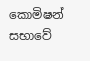කොමිෂන් සභාවේ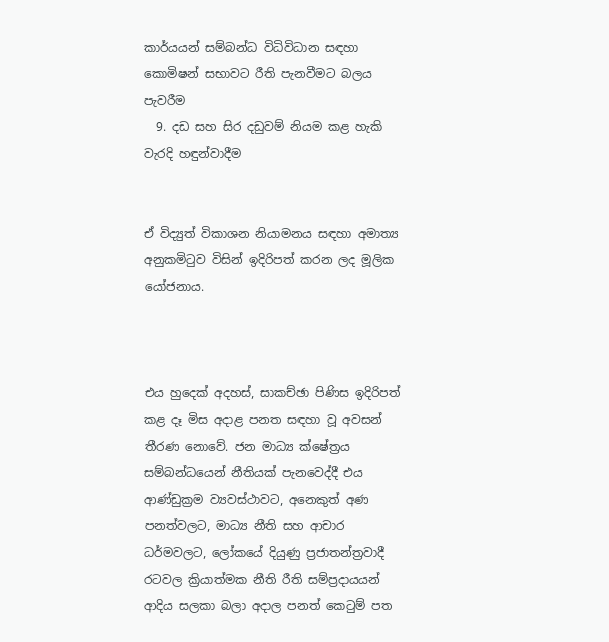කාර්යයන් සම්බන්ධ විධිවිධාන සඳහා කොමිෂන් සභාවට රීති පැනවීමට බලය පැවරීම
  9. දඩ සහ සිර දඩුවම් නියම කළ හැකි වැරදි හඳුන්වාදීම


ඒ විද්‍යුත් විකාශන නියාමනය සඳහා අමාත්‍ය අනුකමිටුව විසින් ඉදිරිපත් කරන ලද මූලික යෝජනාය.



එය හුදෙක් අදහස්, සාකච්ඡා පිණිස ඉදිරිපත් කළ දෑ මිස අදාළ පනත සඳහා වූ අවසන් තීරණ නොවේ. ජන මාධ්‍ය ක්ෂේත්‍රය සම්බන්ධයෙන් නීතියක් පැනවෙද්දී එය ආණ්ඩුක්‍රම ව්‍යවස්ථාවට, අනෙකුත් අණ පනත්වලට, මාධ්‍ය නීති සහ ආචාර ධර්මවලට, ලෝකයේ දියුණු ප්‍රජාතන්ත්‍රවාදී රටවල ක්‍රියාත්මක නීති රීති සම්ප්‍රදායයන් ආදිය සලකා බලා අදාල පනත් කෙටුම් පත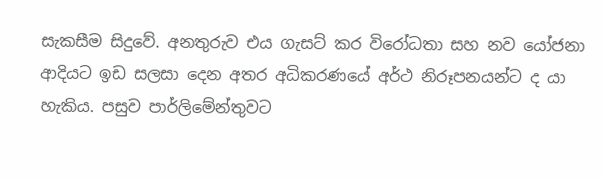සැකසීම සිදුවේ. අනතුරුව එය ගැසට් කර විරෝධතා සහ නව යෝජනා ආදියට ඉඩ සලසා දෙන අතර අධිකරණයේ අර්ථ නිරූපනයන්ට ද යා හැකිය. පසුව පාර්ලිමේන්තුවට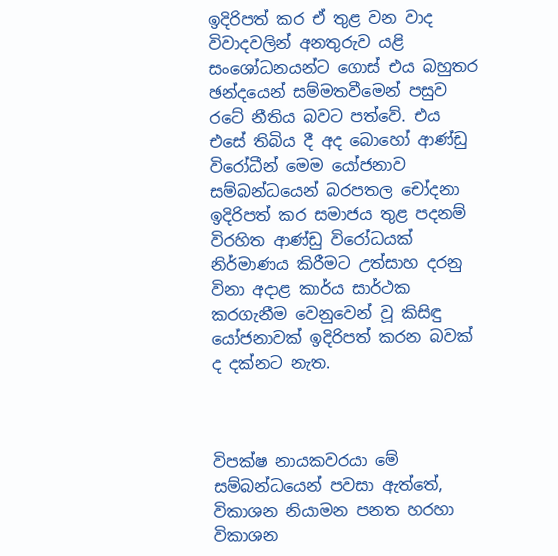ඉදිරිපත් කර ඒ තුළ වන වාද විවාදවලින් අනතුරුව යළි සංශෝධනයන්ට ගොස් එය බහුතර ඡන්දයෙන් සම්මතවීමෙන් පසුව රටේ නීතිය බවට පත්වේ. එය එසේ තිබිය දී අද බොහෝ ආණ්ඩු විරෝධීන් මෙම යෝජනාව සම්බන්ධයෙන් බරපතල චෝදනා ඉදිරිපත් කර සමාජය තුළ පදනම් විරහිත ආණ්ඩු විරෝධයක් නිර්මාණය කිරීමට උත්සාහ දරනු විනා අදාළ කාර්ය සාර්ථක කරගැනීම වෙනුවෙන් වූ කිසිඳු යෝජනාවක් ඉදිරිපත් කරන බවක් ද දක්නට නැත.



විපක්ෂ නායකවරයා මේ සම්බන්ධයෙන් පවසා ඇත්තේ, විකාශන නියාමන පනත හරහා විකාශන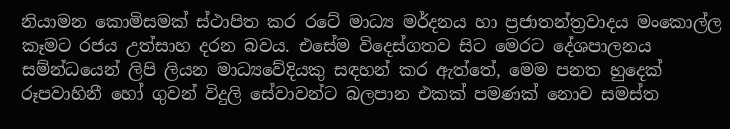නියාමන කොමිසමක් ස්ථාපිත කර රටේ මාධ්‍ය මර්දනය හා ප්‍රජාතන්ත්‍රවාදය මංකොල්ල කෑමට රජය උත්සාහ දරන බවය. එසේම විදෙස්ගතව සිට මෙරට දේශපාලනය සම්න්ධයෙන් ලිපි ලියන මාධ්‍යවේදියකු සඳහන් කර ඇත්තේ, මෙම පනත හුදෙක් රූපවාහිනී හෝ ගුවන් විදුලි සේවාවන්ට බලපාන එකක් පමණක් නොව සමස්ත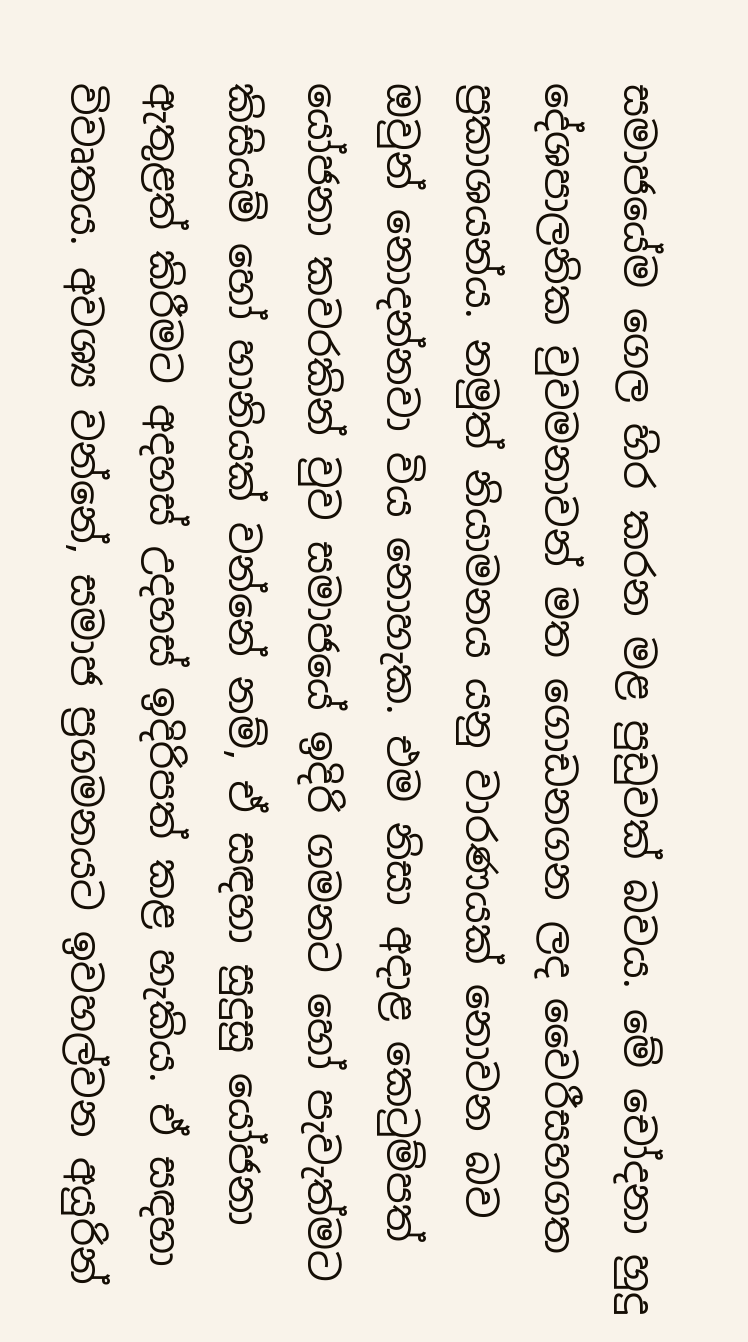සමාජයේම ගෙල හිර කරන මළ පුඩුවක් බවය. මේ චෝදනා හුදු දේශපාලනික වුවමනාවන් මත ගොඩනගන ලද වෛරීසහගත ප්‍රකාශයන්ය. නමුත් නියාමනය යනු වාරණයක් නොවන බව ඔවුන් නොදන්නවා විය නොහැක. එම නිසා අදාළ කෙටුම්පත් යෝජනා කවරකින් වුව සමාජයේ ඉදිරි ගමනට හෝ පැවැත්මට කිසියම් හෝ හානියක් වන්නේ නම්, ඒ සඳහා සුදුසු යෝජනා ඇතුළත් කිරීමට අදහස් උදහස් ඉදිරිපත් කළ හැකිය. ඒ සඳහා විවෘතය. අවශ්‍ය වන්නේ, සමාජ ප්‍රගමනයට ඉවහල්වන අයුරින්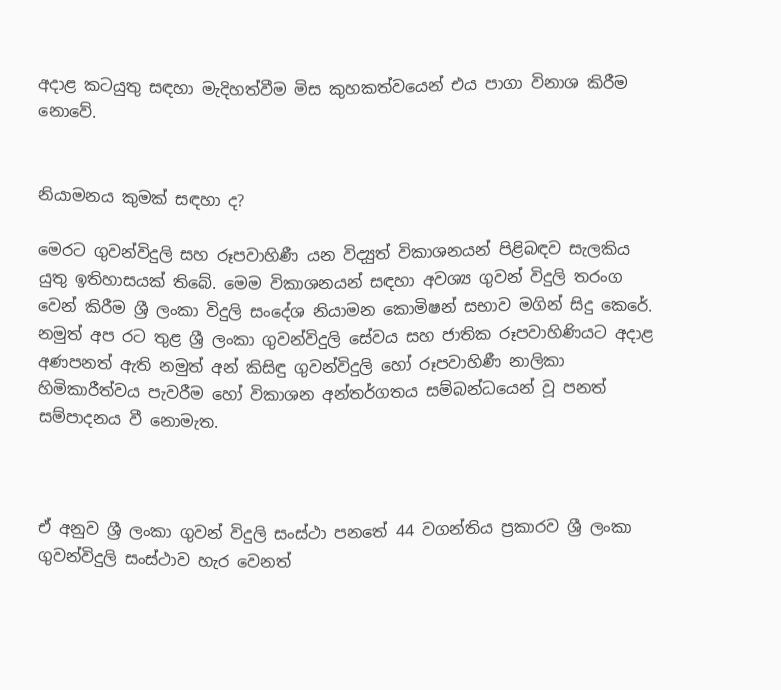අදාළ කටයුතු සඳහා මැදිහත්වීම මිස කුහකත්වයෙන් එය පාගා විනාශ කිරීම නොවේ.


නියාමනය කුමක් සඳහා ද?

මෙරට ගුවන්විදුලි සහ රූපවාහිණී යන විද්‍යුත් විකාශනයන් පිළිබඳව සැලකිය යුතු ඉතිහාසයක් තිබේ. මෙම විකාශනයන් සඳහා අවශ්‍ය ගුවන් විදුලි තරංග වෙන් කිරීම ශ්‍රී ලංකා විදුලි සංදේශ නියාමන කොමිෂන් සභාව මගින් සිදු කෙරේ. නමුත් අප රට තුළ ශ්‍රී ලංකා ගුවන්විදුලි සේවය සහ ජාතික රූපවාහිණියට අදාළ අණපනත් ඇති නමුත් අන් කිසිඳු ගුවන්විදුලි හෝ රූපවාහිණී නාලිකා හිමිකාරීත්වය පැවරීම හෝ විකාශන අන්තර්ගතය සම්බන්ධයෙන් වූ පනත් සම්පාදනය වී නොමැත.



ඒ අනුව ශ්‍රී ලංකා ගුවන් විදුලි සංස්ථා පනතේ 44 වගන්තිය ප්‍රකාරව ශ්‍රී ලංකා ගුවන්විදුලි සංස්ථාව හැර වෙනත්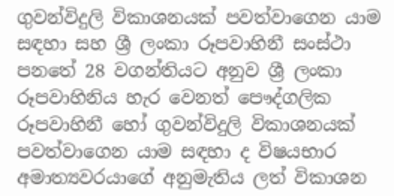ගුවන්විදුලි විකාශනයක් පවත්වාගෙන යාම සඳහා සහ ශ්‍රී ලංකා රූපවාහිනී සංස්ථා පනතේ 28 වගන්තියට අනුව ශ්‍රී ලංකා රූපවාහිනිය හැර වෙනත් පෞද්ගලික රූපවාහිනී හෝ ගුවන්විදුලි විකාශනයක් පවත්වාගෙන යාම සඳහා ද විෂයභාර අමාත්‍යවරයාගේ අනුමැතිය ලත් විකාශන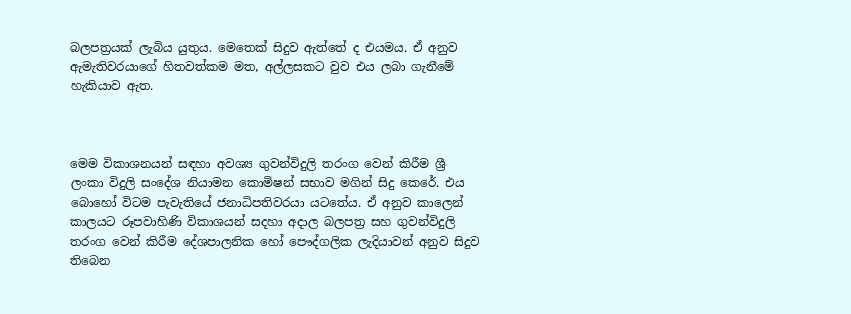බලපත්‍රයක් ලැබිය යුතුය. මෙතෙක් සිදුව ඇත්තේ ද එයමය. ඒ අනුව ඇමැතිවරයාගේ හිතවත්කම මත, අල්ලසකට වුව එය ලබා ගැනීමේ හැකියාව ඇත.



මෙම විකාශනයන් සඳහා අවශ්‍ය ගුවන්විදුලි තරංග වෙන් කිරීම ශ්‍රී ලංකා විදුලි සංදේශ නියාමන කොමිෂන් සභාව මගින් සිදු කෙරේ. එය බොහෝ විටම පැවැතියේ ජනාධිපතිවරයා යටතේය. ඒ අනුව කාලෙන් කාලයට රූපවාහිණි විකාශයන් සදහා අදාල බලපත්‍ර සහ ගුවන්විදුලි තරංග වෙන් කිරීම දේශපාලනික හෝ පෞද්ගලික ලැදියාවන් අනුව සිදුව තිබෙන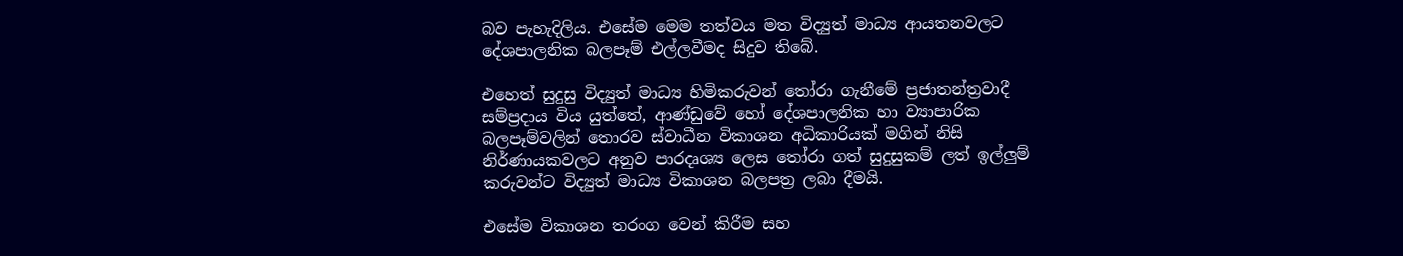බව පැහැදිලිය. එසේම මෙම තත්වය මත විද්‍යුත් මාධ්‍ය ආයතනවලට දේශපාලනික බලපෑම් එල්ලවීමද සිදුව තිබේ.

එහෙත් සුදුසු විද්‍යුත් මාධ්‍ය හිමිකරුවන් තෝරා ගැනීමේ ප්‍රජාතන්ත්‍රවාදී සම්ප්‍රදාය විය යුත්තේ, ආණ්ඩුවේ හෝ දේශපාලනික හා ව්‍යාපාරික බලපෑම්වලින් තොරව ස්වාධීන විකාශන අධිකාරියක් මගින් නිසි නිර්ණායකවලට අනුව පාරදෘශ්‍ය ලෙස තෝරා ගත් සුදුසුකම් ලත් ඉල්ලු‍ම් කරුවන්ට විද්‍යුත් මාධ්‍ය විකාශන බලපත්‍ර ලබා දීමයි.

එසේම විකාශන තරංග වෙන් කිරීම සහ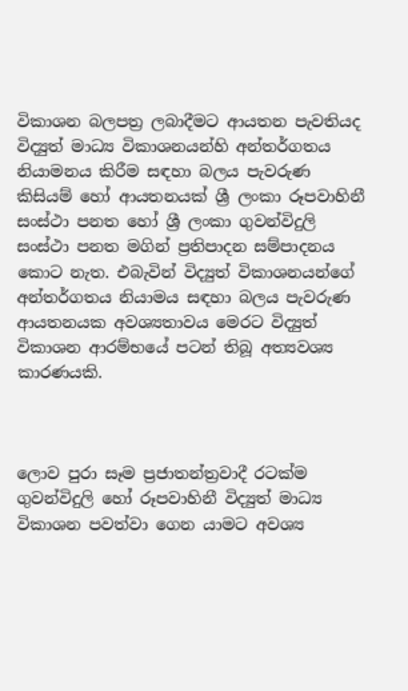විකාශන බලපත්‍ර ලබාදීමට ආයතන පැවතියද විද්‍යුත් මාධ්‍ය විකාශනයන්හි අන්තර්ගතය නියාමනය කිරීම සඳහා බලය පැවරුණ කිසියම් හෝ ආයතනයක් ශ්‍රී ලංකා රූපවාහිනී සංස්ථා පනත හෝ ශ්‍රී ලංකා ගුවන්විදුලි සංස්ථා පනත මගින් ප්‍රතිපාදන සම්පාදනය කොට නැත. එබැවින් විද්‍යුත් විකාශනයන්ගේ අන්තර්ගතය නියාමය සඳහා බලය පැවරුණ ආයතනයක අවශ්‍යතාවය මෙරට විද්‍යුත් විකාශන ආරම්භයේ පටන් තිබූ අත්‍යවශ්‍ය කාරණයකි.



ලොව පුරා සෑම ප්‍රජාතන්ත්‍රවාදී රටක්ම ගුවන්විදුලි හෝ රූපවාහිනී විද්‍යුත් මාධ්‍ය විකාශන පවත්වා ගෙන යාමට අවශ්‍ය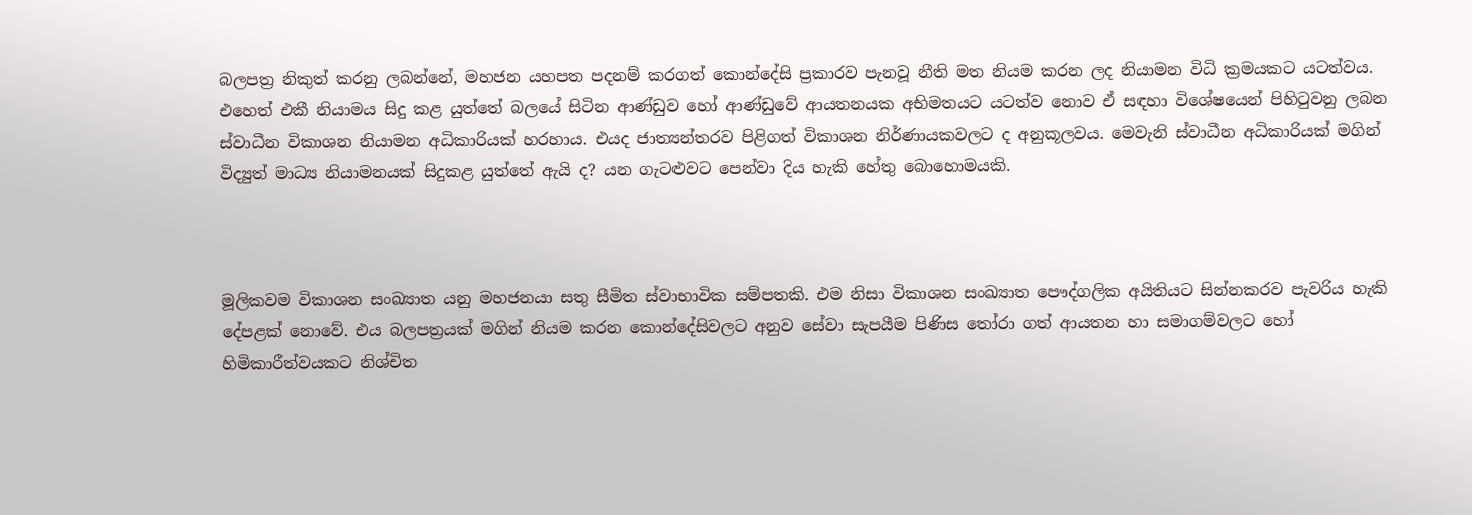බලපත්‍ර නිකුත් කරනු ලබන්නේ, මහජන යහපත පදනම් කරගත් කොන්දේසි ප්‍රකාරව පැනවූ නීති මත නියම කරන ලද නියාමන විධි ක්‍රමයකට යටත්වය. එහෙත් එකී නියාමය සිදු කළ යුත්තේ බලයේ සිටින ආණ්ඩුව හෝ ආණ්ඩුවේ ආයතනයක අභිමතයට යටත්ව නොව ඒ සඳහා විශේෂයෙන් පිහිටුවනු ලබන ස්වාධීන විකාශන නියාමන අධිකාරියක් හරහාය. එයද ජාත්‍යන්තරව පිළිගත් විකාශන නිර්ණායකවලට ද අනුකූලවය. මෙවැනි ස්වාධීන අධිකාරියක් මගින් විද්‍යුත් මාධ්‍ය නියාමනයක් සිදුකළ යුත්තේ ඇයි ද? යන ගැටළු‍වට පෙන්වා දිය හැකි හේතු බොහොමයකි.



මූලිකවම විකාශන සංඛ්‍යාත යනු මහජනයා සතු සීමිත ස්වාභාවික සම්පතකි. එම නිසා විකාශන සංඛ්‍යාත පෞද්ගලික අයිතියට සින්නකරව පැවරිය හැකි දේපළක් නොවේ. එය බලපත්‍රයක් මගින් නියම කරන කොන්දේසිවලට අනුව සේවා සැපයීම පිණිස තෝරා ගත් ආයතන හා සමාගම්වලට හෝ හිමිකාරීත්වයකට නිශ්චිත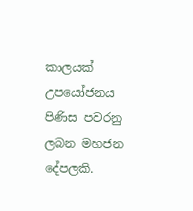කාලයක් උපයෝජනය පිණිස පවරනු ලබන මහජන දේපලකි.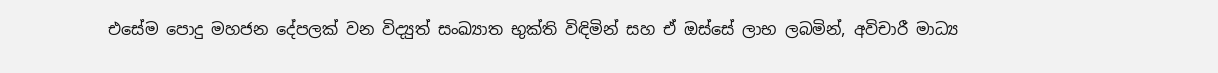එසේම පොදු මහජන දේපලක් වන විද්‍යුත් සංඛ්‍යාත භුක්ති විඳිමින් සහ ඒ ඔස්සේ ලාභ ලබමින්, අවිචාරී මාධ්‍ය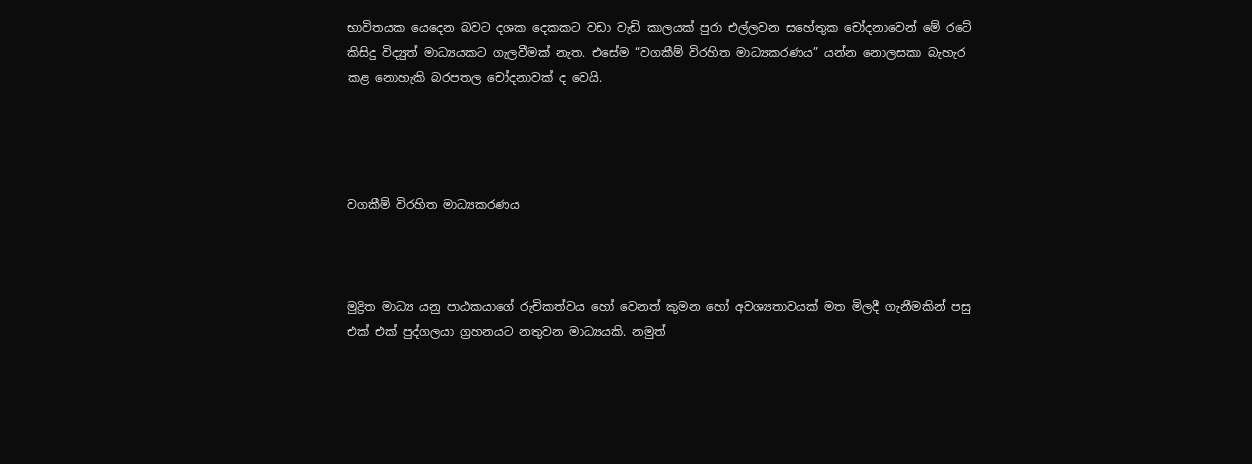භාවිතයක යෙදෙන බවට දශක දෙකකට වඩා වැඩි කාලයක් පුරා එල්ලවන සහේතුක චෝදනාවෙන් මේ රටේ කිසිදු විද්‍යුත් මාධ්‍යයකට ගැලවීමක් නැත. එසේම “වගකීම් විරහිත මාධ්‍යකරණය” යන්න නොලසකා බැහැර කළ නොහැකි බරපතල චෝදනාවක් ද වෙයි.




වගකීම් විරහිත මාධ්‍යකරණය



මුද්‍රිත මාධ්‍ය යනු පාඨකයාගේ රුචිකත්වය හෝ වෙනත් කුමන හෝ අවශ්‍යතාවයක් මත මිලදී ගැනීමකින් පසු එක් එක් පුද්ගලයා ග්‍රහනයට නතුවන මාධ්‍යයකි. නමුත්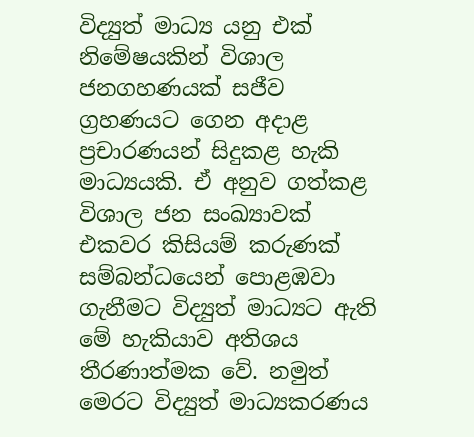විද්‍යුත් මාධ්‍ය යනු එක් නිමේෂයකින් විශාල ජනගහණයක් සජීව ග්‍රහණයට ගෙන අදාළ ප්‍රචාරණයන් සිදුකළ හැකි මාධ්‍යයකි. ඒ අනුව ගත්කළ විශාල ජන සංඛ්‍යාවක් එකවර කිසියම් කරුණක් සම්බන්ධයෙන් පොළඹවා ගැනීමට විද්‍යුත් මාධ්‍යට ඇති මේ හැකියාව අතිශය තීරණාත්මක වේ. නමුත් මෙරට විද්‍යුත් මාධ්‍යකරණය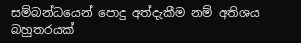සම්බන්ධයෙන් පොදු අත්දැකීම නම් අතිශය බහුතරයක්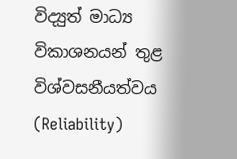විද්‍යුත් මාධ්‍ය විකාශනයන් තුළ විශ්වසනීයත්වය (Reliability)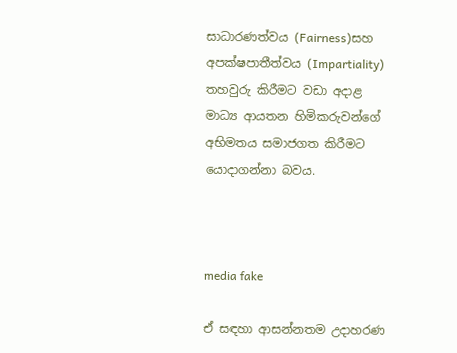සාධාරණත්වය (Fairness)සහ අපක්ෂපාතීත්වය (Impartiality) තහවුරු කිරීමට වඩා අදාළ මාධ්‍ය ආයතන හිමිකරුවන්ගේ අභිමතය සමාජගත කිරීමට යොදාගන්නා බවය.



media fake

ඒ සඳහා ආසන්නතම උදාහරණ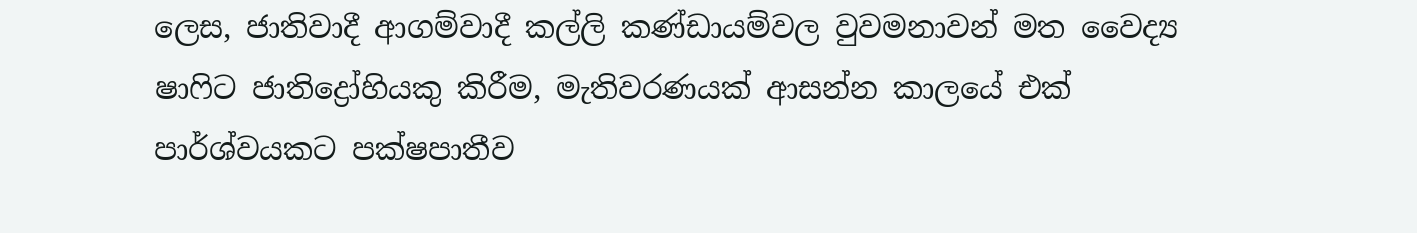ලෙස, ජාතිවාදී ආගම්වාදී කල්ලි කණ්ඩායම්වල වුවමනාවන් මත වෛද්‍ය ෂාෆිට ජාතිද්‍රෝහියකු කිරීම, මැතිවරණයක් ආසන්න කාලයේ එක් පාර්ශ්වයකට පක්ෂපාතීව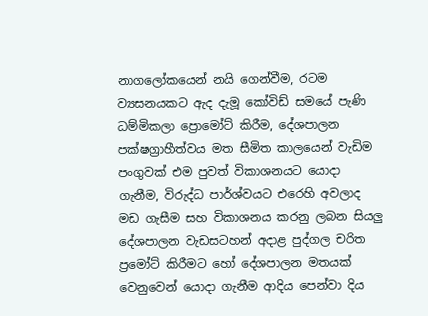නාගලෝකයෙන් නයි ගෙන්වීම, රටම ව්‍යසනයකට ඇද දැමූ කෝවිඩ් සමයේ පැණි ධම්මිකලා ප්‍රොමෝට් කිරීම, දේශපාලන පක්ෂග්‍රාහීත්වය මත සීමිත කාලයෙන් වැඩිම පංගුවක් එම පුවත් විකාශනයට යොදා ගැනීම, විරුද්ධ පාර්ශ්වයට එරෙහි අවලාද මඩ ගැසීම සහ විකාශනය කරනු ලබන සියලු‍ දේශපාලන වැඩසටහන් අදාළ පුද්ගල චරිත ප්‍රමෝට් කිරීමට හෝ දේශපාලන මතයක් වෙනුවෙන් යොදා ගැනීම ආදිය පෙන්වා දිය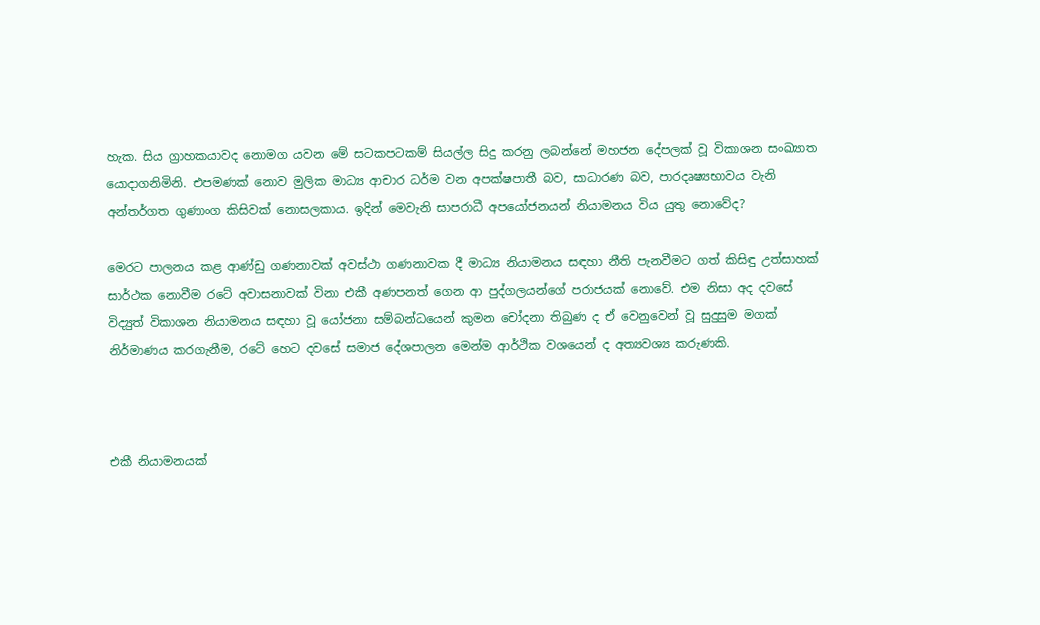හැක. සිය ග්‍රාහකයාවද නොමග යවන මේ සටකපටකම් සියල්ල සිදු කරනු ලබන්නේ මහජන දේපලක් වූ විකාශන සංඛ්‍යාත යොදාගනිමිනි. එපමණක් නොව මුලික මාධ්‍ය ආචාර ධර්ම වන අපක්ෂපාතී බව, සාධාරණ බව, පාරදෘෂ්‍යභාවය වැනි අන්තර්ගත ගුණාංග කිසිවක් නොසලකාය. ඉදින් මෙවැනි සාපරාධී අපයෝජනයන් නියාමනය විය යුතු නොවේද?

මෙරට පාලනය කළ ආණ්ඩු ගණනාවක් අවස්ථා ගණනාවක දී මාධ්‍ය නියාමනය සඳහා නීති පැනවීමට ගත් කිසිඳු උත්සාහක් සාර්ථක නොවීම රටේ අවාසනාවක් විනා එකී අණපනත් ගෙන ආ පුද්ගලයන්ගේ පරාජයක් නොවේ. එම නිසා අද දවසේ විද්‍යුත් විකාශන නියාමනය සඳහා වූ යෝජනා සම්බන්ධයෙන් කුමන චෝදනා තිබුණ ද ඒ වෙනුවෙන් වූ සුදුසුම මගක් නිර්මාණය කරගැනීම, රටේ හෙට දවසේ සමාජ දේශපාලන මෙන්ම ආර්ථික වශයෙන් ද අත්‍යවශ්‍ය කරුණකි.



එකී නියාමනයක්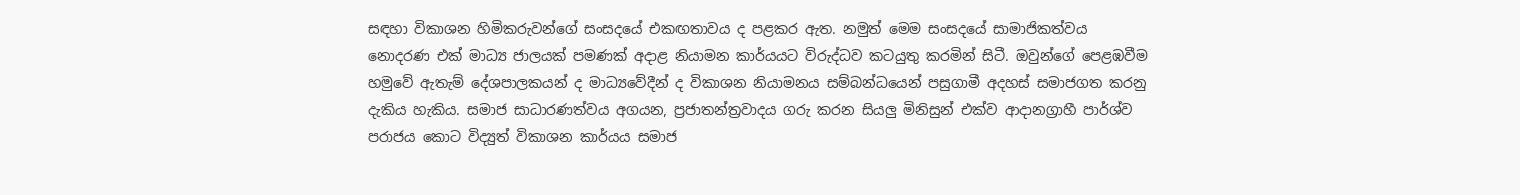සඳහා විකාශන හිමිකරුවන්ගේ සංසදයේ එකඟතාවය ද පළකර ඇත. නමුත් මෙම සංසදයේ සාමාජිකත්වය නොදරණ එක් මාධ්‍ය ජාලයක් පමණක් අදාළ නියාමන කාර්යයට විරුද්ධව කටයුතු කරමින් සිටී. ඔවුන්ගේ පෙළඹවීම හමුවේ ඇතැම් දේශපාලකයන් ද මාධ්‍යවේදීන් ද විකාශන නියාමනය සම්බන්ධයෙන් පසුගාමී අදහස් සමාජගත කරනු දැකිය හැකිය. සමාජ සාධාරණත්වය අගයන, ප්‍රජාතන්ත්‍රවාදය ගරු කරන සියලු‍ මිනිසුන් එක්ව ආදානග්‍රාහී පාර්ශ්ව පරාජය කොට විද්‍යුත් විකාශන කාර්යය සමාජ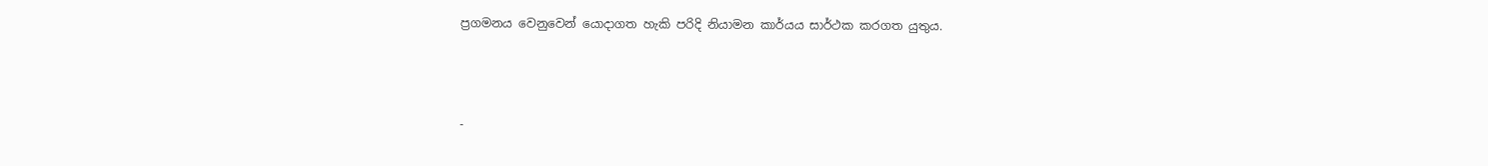ප්‍රගමනය වෙනුවෙන් යොදාගත හැකි පරිදි නියාමන කාර්යය සාර්ථක කරගත යුතුය.



-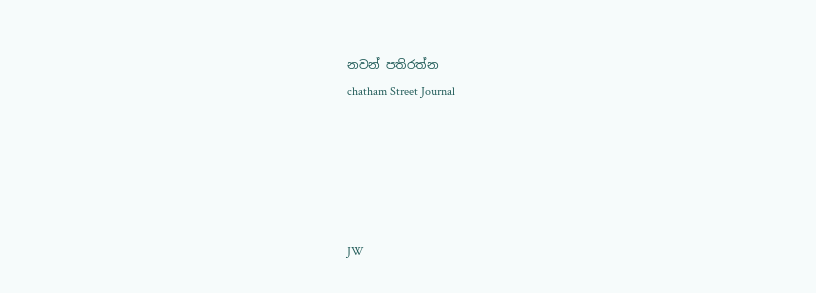නවන් පතිරත්න
chatham Street Journal





JW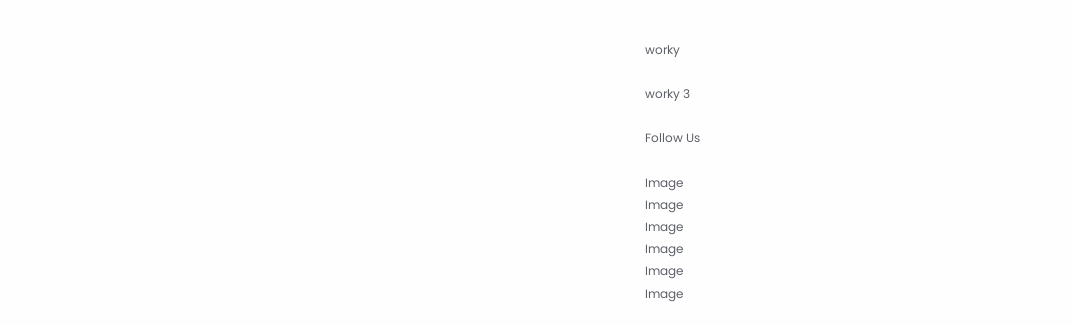worky

worky 3

Follow Us

Image
Image
Image
Image
Image
Image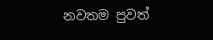නවතම පුවත්